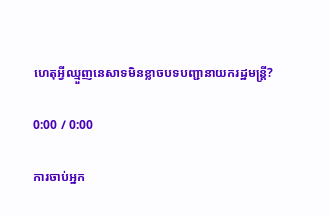ហេតុអ្វីឈ្មួញនេសាទមិនខ្លាចបទបញ្ជានាយករដ្ឋមន្ត្រី?

0:00 / 0:00

ការចាប់អ្នក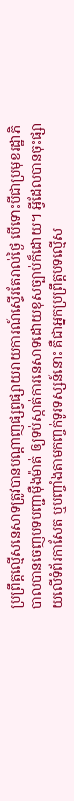ប្រព្រឹត្តល្មើសនេសាទត្រូវបានបណ្ដាញផ្សព្វផ្សាយរាយការណ៍ស្ទើរតែរាល់ថ្ងៃ បើទោះបីជាប្រមុខរដ្ឋាភិបាលបានចេញបទបញ្ជាម៉ឺងម៉ាត់ ឲ្យទប់ស្កាត់ការនេសាទដោយខុសច្បាប់ក៏ដោយ។ អ្វីដែលបានចុះផ្សាយលើទំព័រកាសែត ឬបញ្ចាំងតាមកញ្ចក់ទូរទស្សន៍នោះ គឺជាអ្នកប្រព្រឹត្តបទល្មើស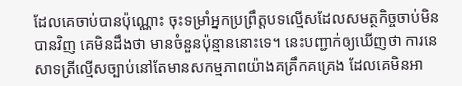ដែលគេចាប់បានប៉ុណ្ណោះ ចុះទម្រាំអ្នកប្រព្រឹត្តបទល្មើសដែលសមត្ថកិច្ចចាប់មិនបានវិញ គេមិនដឹងថា មានចំនួនប៉ុន្មាននោះទេ។ នេះបញ្ជាក់ឲ្យឃើញថា ការនេសាទត្រីល្មើសច្បាប់នៅតែមានសកម្មភាពយ៉ាងគគ្រឹកគគ្រេង ដែលគេមិនអា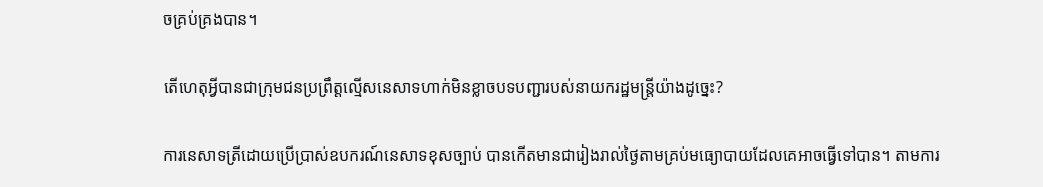ចគ្រប់គ្រងបាន។

តើហេតុអ្វីបានជាក្រុមជនប្រព្រឹត្តល្មើសនេសាទហាក់មិនខ្លាចបទបញ្ជារបស់នាយករដ្ឋមន្ត្រីយ៉ាងដូច្នេះ?

ការនេសាទត្រីដោយប្រើប្រាស់ឧបករណ៍នេសាទខុសច្បាប់ បានកើតមានជារៀងរាល់ថ្ងៃតាមគ្រប់មធ្យោបាយដែលគេអាចធ្វើទៅបាន។ តាមការ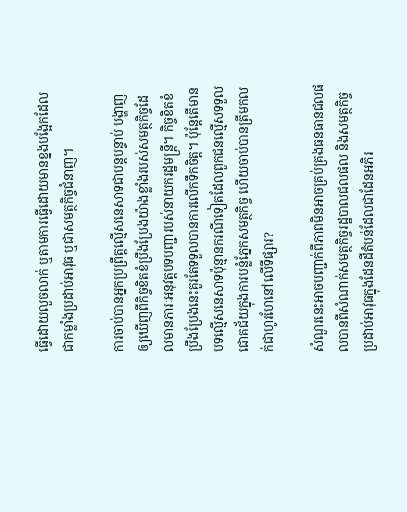ធ្វើដោយលួចលាក់ ឬតាមការធ្វើដោយមានខ្នងបង្អែកដែលជាកម្លាំងប្រដាប់អាវុធ ឬជាសមត្ថកិច្ចជំនាញ។

ការចាប់បានអ្នកប្រព្រឹត្តល្មើសនេសាទជាបន្តបន្ទាប់ បង្ហាញឲ្យឃើញពីកិច្ចខិតខំប្រឹងប្រែងយ៉ាងខ្លាំងរបស់សមត្ថកិច្ចដែលមានភារៈអនុវត្តបទបញ្ជារបស់នាយករដ្ឋមន្ត្រី។ កិច្ចខិតខំប្រឹងប្រែងនេះគួរតែទទួលបានការលើកទឹកចិត្ត។ ប៉ុន្តែតើមានបទល្មើសនេសាទប៉ុន្មានករណីទៀតដែលពួកជនល្មើសទទួលជោគជ័យក្នុងការបន្លំភ្នែកសមត្ថកិច្ច ហើយចាប់បានត្រីមកលក់ជាហូរហែនៅលើទីផ្សារ?

សំណួរនេះអាចបញ្ជាក់ពីភាពមិនអាចគ្រប់គ្រងធនធានជលផលបានពីសំណាក់សមត្ថកិច្ចរដ្ឋបាលជលផល និងសមត្ថកិច្ចប្រដាប់អាវុធក្នុងដែនដីតំបន់ដែលជាដែនអភិរ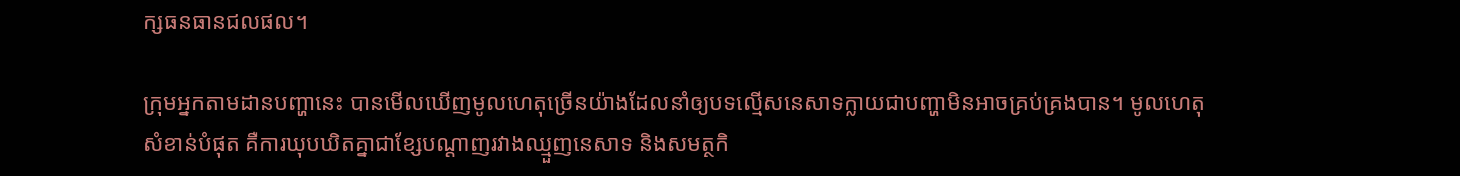ក្សធនធានជលផល។

ក្រុមអ្នកតាមដានបញ្ហានេះ បានមើលឃើញមូលហេតុច្រើនយ៉ាងដែលនាំឲ្យបទល្មើសនេសាទក្លាយជាបញ្ហាមិនអាចគ្រប់គ្រងបាន។ មូលហេតុសំខាន់បំផុត គឺការឃុបឃិតគ្នាជាខ្សែបណ្ដាញរវាងឈ្មួញនេសាទ និងសមត្ថកិ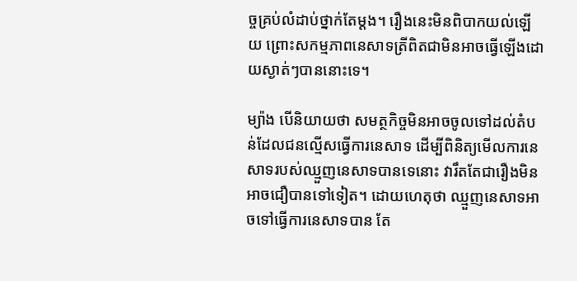ច្ចគ្រប់លំដាប់ថ្នាក់តែម្ដង។ រឿងនេះមិនពិបាកយល់ឡើយ ព្រោះសកម្មភាពនេសាទត្រីពិតជាមិនអាចធ្វើឡើងដោយស្ងាត់ៗបាននោះទេ។

ម្យ៉ាង បើនិយាយថា សមត្ថកិច្ចមិនអាចចូលទៅដល់តំបន់ដែលជនល្មើសធ្វើការនេសាទ ដើម្បីពិនិត្យមើលការនេសាទរបស់ឈ្មួញនេសាទបានទេនោះ វារឹតតែជារឿងមិនអាចជឿបានទៅទៀត។ ដោយហេតុថា ឈ្មួញនេសាទអាចទៅធ្វើការនេសាទបាន តែ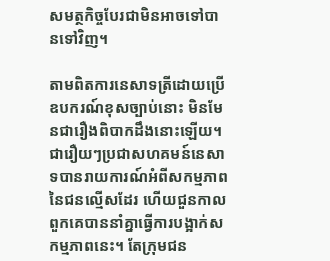សមត្ថកិច្ចបែរជាមិនអាចទៅបានទៅវិញ។

តាមពិតការនេសាទត្រីដោយប្រើឧបករណ៍ខុសច្បាប់នោះ មិនមែនជារឿងពិបាកដឹងនោះឡើយ។ ជារឿយៗប្រជាសហគមន៍នេសាទបានរាយការណ៍អំពីសកម្មភាពនៃជនល្មើសដែរ ហើយជួនកាលពួកគេបាននាំគ្នាធ្វើការបង្អាក់សកម្មភាពនេះ។ តែក្រុមជន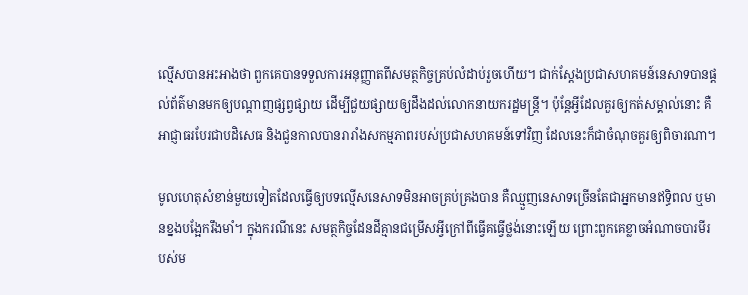ល្មើសបានអះអាងថា ពួកគេបានទទួលការអនុញ្ញាតពីសមត្ថកិច្ចគ្រប់លំដាប់រួចហើយ។ ជាក់ស្ដែងប្រជាសហគមន៍នេសាទបានផ្ដល់ព័ត៌មានមកឲ្យបណ្ដាញផ្សព្វផ្សាយ ដើម្បីជួយផ្សាយឲ្យដឹងដល់លោកនាយករដ្ឋមន្ត្រី។ ប៉ុន្តែអ្វីដែលគួរឲ្យកត់សម្គាល់នោះ គឺអាជ្ញាធរបែរជាបដិសេធ និងជួនកាលបានរារាំងសកម្មភាពរបស់ប្រជាសហគមន៍ទៅវិញ ដែលនេះក៏ជាចំណុចគួរឲ្យពិចារណា។

មូលហេតុសំខាន់មួយទៀតដែលធ្វើឲ្យបទល្មើសនេសាទមិនអាចគ្រប់គ្រងបាន គឺឈ្មួញនេសាទច្រើនតែជាអ្នកមានឥទ្ធិពល ឬមានខ្នងបង្អែករឹងមាំ។ ក្នុងករណីនេះ សមត្ថកិច្ចដែនដីគ្មានជម្រើសអ្វីក្រៅពីធ្វើគធ្វើថ្លង់នោះឡើយ ព្រោះពួកគេខ្លាចអំណាចបារមីរបស់ម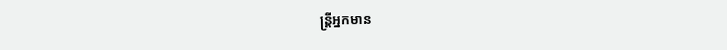ន្ត្រីអ្នកមាន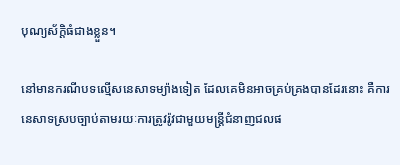បុណ្យស័ក្ដិធំជាងខ្លួន។

នៅមានករណីបទល្មើសនេសាទម្យ៉ាងទៀត ដែលគេមិនអាចគ្រប់គ្រងបានដែរនោះ គឺការនេសាទស្របច្បាប់តាមរយៈការត្រូវរ៉ូវជាមួយមន្ត្រីជំនាញជលផ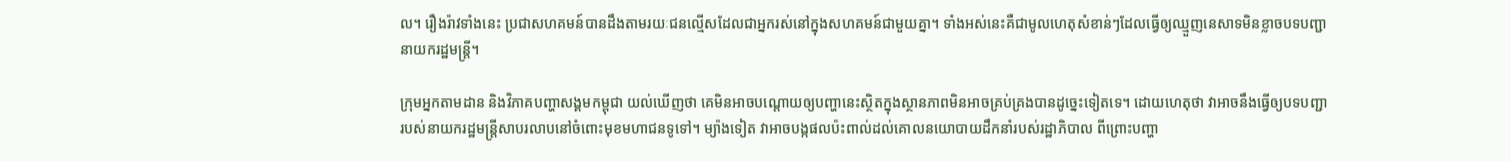ល។ រឿងរ៉ាវទាំងនេះ ប្រជាសហគមន៍បានដឹងតាមរយៈជនល្មើសដែលជាអ្នករស់នៅក្នុងសហគមន៍ជាមួយគ្នា។ ទាំងអស់នេះគឺជាមូលហេតុសំខាន់ៗដែលធ្វើឲ្យឈ្មួញនេសាទមិនខ្លាចបទបញ្ជានាយករដ្ឋមន្ត្រី។

ក្រុមអ្នកតាមដាន និងវិភាគបញ្ហាសង្គមកម្ពុជា យល់ឃើញថា គេមិនអាចបណ្ដោយឲ្យបញ្ហានេះស្ថិតក្នុងស្ថានភាពមិនអាចគ្រប់គ្រងបានដូច្នេះទៀតទេ។ ដោយហេតុថា វាអាចនឹងធ្វើឲ្យបទបញ្ជារបស់នាយករដ្ឋមន្ត្រីសាបរលាបនៅចំពោះមុខមហាជនទូទៅ។ ម្យ៉ាងទៀត វាអាចបង្កផលប៉ះពាល់ដល់គោលនយោបាយដឹកនាំរបស់រដ្ឋាភិបាល ពីព្រោះបញ្ហា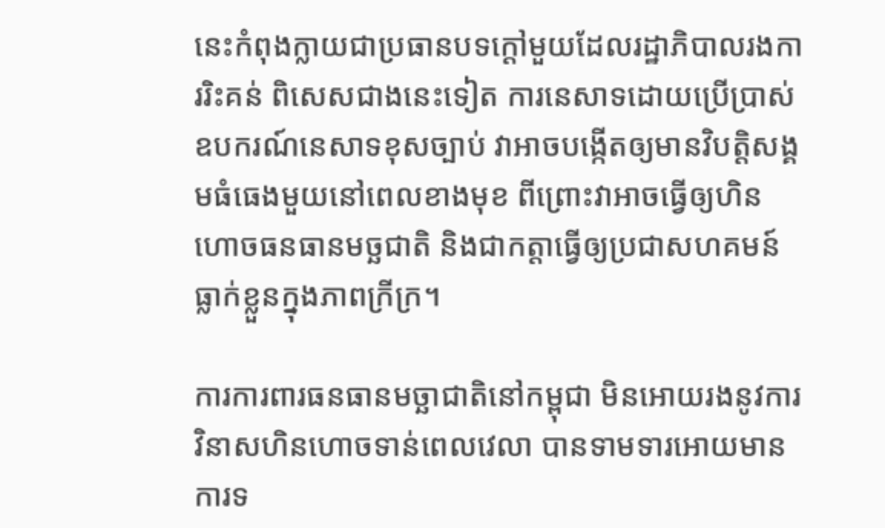នេះកំពុងក្លាយជាប្រធានបទក្ដៅមួយដែលរដ្ឋាភិបាលរងការរិះគន់ ពិសេសជាងនេះទៀត ការនេសាទដោយប្រើប្រាស់ឧបករណ៍នេសាទខុសច្បាប់ វាអាចបង្កើតឲ្យមានវិបត្តិសង្គមធំធេងមួយនៅពេលខាងមុខ ពីព្រោះវាអាចធ្វើឲ្យហិនហោចធនធានមច្ឆជាតិ និងជាកត្តាធ្វើឲ្យប្រជាសហគមន៍ធ្លាក់ខ្លួនក្នុងភាពក្រីក្រ។

ការការពារធនធានមច្ឆាជាតិនៅកម្ពុជា មិនអោយរងនូវការវិនាសហិនហោចទាន់ពេលវេលា បានទាមទារអោយមានការទ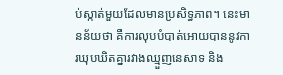ប់ស្កាត់មួយដែលមានប្រសិទ្ធភាព។ នេះមានន័យថា គឺការលុបបំបាត់អោយបាននូវការឃុបឃិតគ្នារវាងឈ្មួញនេសាទ និង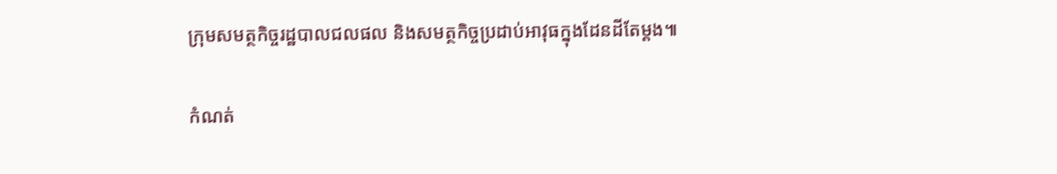ក្រុមសមត្ថកិច្ចរដ្ឋបាលជលផល និងសមត្ថកិច្ចប្រដាប់អាវុធក្នុងដែនដីតែម្ដង៕

កំណត់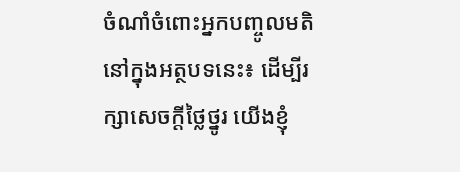ចំណាំចំពោះអ្នកបញ្ចូលមតិនៅក្នុងអត្ថបទនេះ៖ ដើម្បីរក្សាសេចក្ដីថ្លៃថ្នូរ យើងខ្ញុំ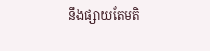នឹងផ្សាយតែមតិ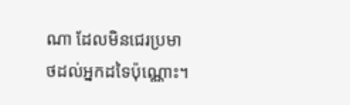ណា ដែលមិនជេរប្រមាថដល់អ្នកដទៃប៉ុណ្ណោះ។